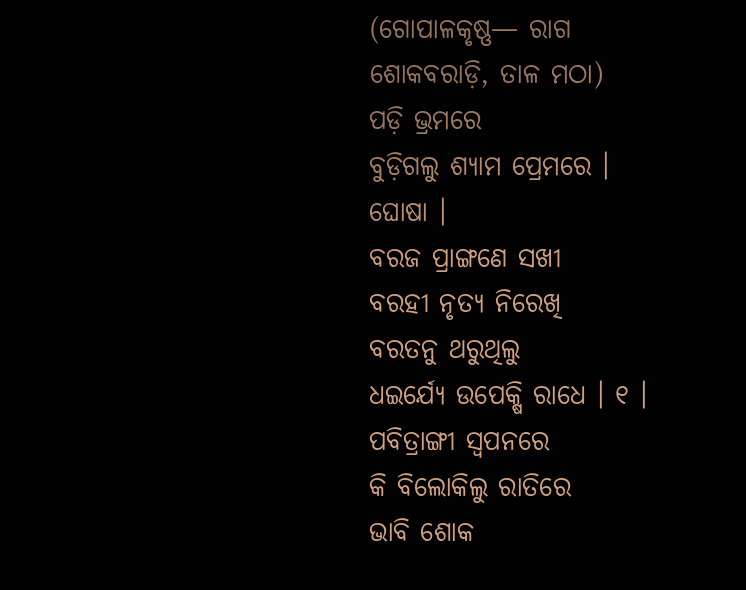(ଗୋପାଳକୃଷ୍ଣ— ରାଗ ଶୋକବରାଡ଼ି, ତାଳ ମଠା)
ପଡ଼ି ଭ୍ରମରେ
ବୁଡ଼ିଗଲୁ ଶ୍ୟାମ ପ୍ରେମରେ । ଘୋଷା ।
ବରଜ ପ୍ରାଙ୍ଗଣେ ସଖୀ
ବରହୀ ନୃତ୍ୟ ନିରେଖି
ବରତନୁ ଥରୁଥିଲୁ
ଧଇର୍ଯ୍ୟେ ଉପେକ୍ଷି ରାଧେ । ୧ ।
ପବିତ୍ରାଙ୍ଗୀ ସ୍ୱପନରେ
କି ବିଲୋକିଲୁ ରାତିରେ
ଭାବି ଶୋକ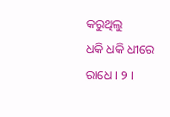କରୁଥିଲୁ
ଧକି ଧକି ଧୀରେ ରାଧେ । ୨ ।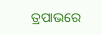ତ୍ରପାଭରେ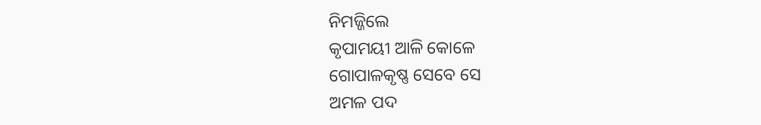ନିମଜ୍ଜିଲେ
କୃପାମୟୀ ଆଳି କୋଳେ
ଗୋପାଳକୃଷ୍ଣ ସେବେ ସେ
ଅମଳ ପଦ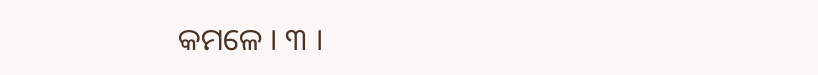କମଳେ । ୩ ।